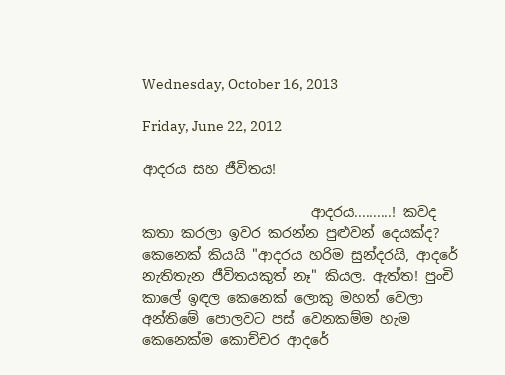Wednesday, October 16, 2013

Friday, June 22, 2012

ආදරය සහ ජීවිතය!

                        ආදරය..........! කවද කතා කරලා ඉවර කරන්න පුළුවන් දෙයක්ද?
කෙනෙක් කියයි "ආදරය හරිම සුන්දරයි, ආදරේ නැතිතැන ජීවිතයකුත් නෑ" කියල. ඇත්ත! පුංචි කාලේ ඉඳල කෙනෙක් ලොකු මහත් වෙලා අන්තිමේ පොලවට පස් වෙනකම්ම හැම කෙනෙක්ම කොච්චර ආදරේ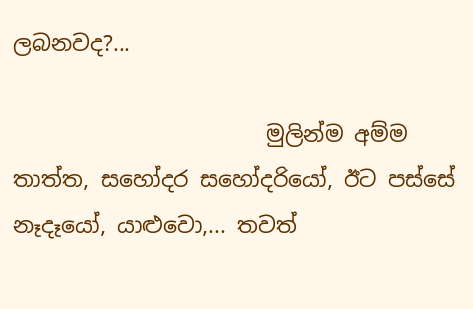ලබනවද?...

                       මුලින්ම අම්ම තාත්ත, සහෝදර සහෝදරියෝ, ඊට පස්සේ නෑදෑයෝ, යාළුවො,... තවත්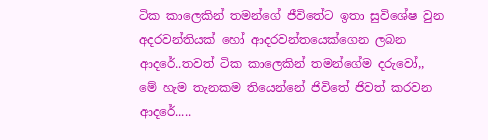ටික කාලෙකින් තමන්ගේ ජීවිතේට ඉතා සුවිශේෂ වුන අදරවන්තියක් හෝ ආදරවන්තයෙක්ගෙන ලබන ආදරේ..තවත් ටික කාලෙකින් තමන්ගේම දරුවෝ,,
මේ හැම තැනකම තියෙන්නේ ජිවිතේ ජිවත් කරවන ආදරේ.....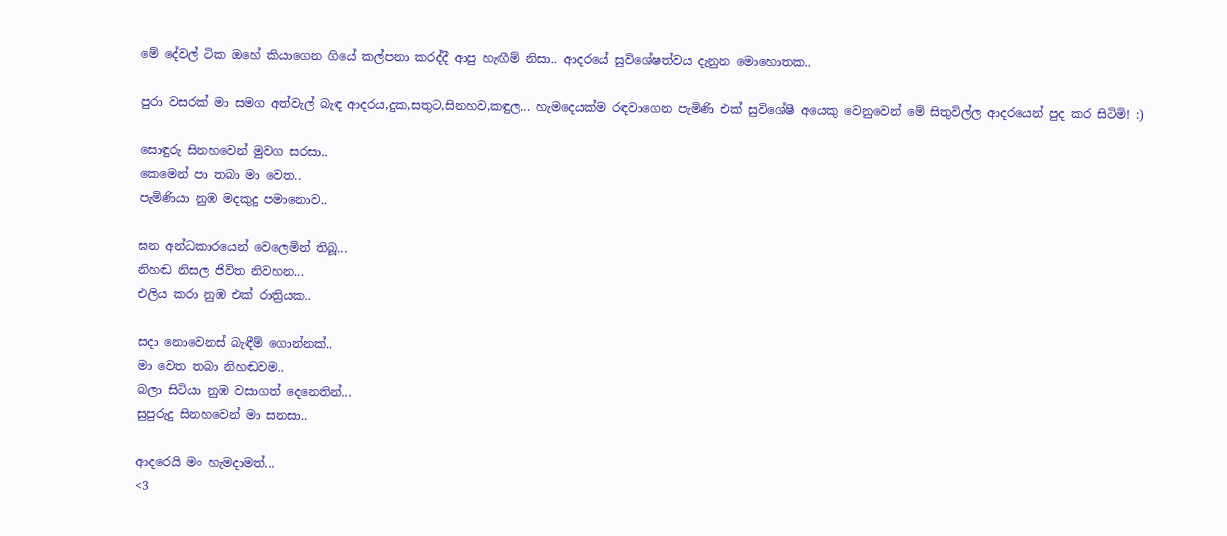මේ දේවල් ටික ඔහේ කියාගෙන ගියේ කල්පනා කරද්දී ආපු හැඟීම් නිසා.. ආදරයේ සුවිශේෂත්වය දැනුන මොහොතක..

පුරා වසරක් මා සමග අත්වැල් බැඳ ආදරය,දුක,සතුට,සිනහව,කඳුල... හැමදෙයක්ම රඳවාගෙන පැමිණි එක් සුවිශේෂී අයෙකු වෙනුවෙන් මේ සිතුවිල්ල ආදරයෙන් පුද කර සිටිමි! :)

සොඳුරු සිනහවෙන් මුවග සරසා..
කෙමෙන් පා තබා මා වෙත..
පැමිණියා නුඹ මදකුදු පමානොව..

ඝන අන්ධකාරයෙන් වෙලෙමින් තිබූ...
නිහඬ නිසල ජිවිත නිවහන...
එලිය කරා නුඹ එක් රාත්‍රියක..

සදා නොවෙනස් බැඳීම් ගොන්නක්..
මා වෙත තබා නිහඬවම..
බලා සිටියා නුඹ වසාගත් දෙනෙතින්...
සුපුරුදු සිනහවෙන් මා සනසා..

ආදරෙයි මං හැමදාමත්...
<3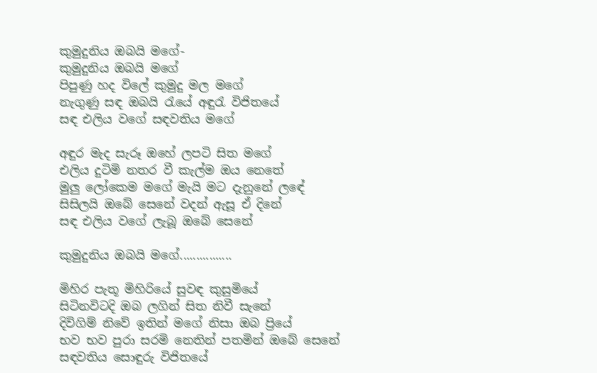කුමුදුනිය ඔබයි මගේ-
කුමුදුනිය ඔබයි මගේ
පිපුණු හද විලේ කුමුදු මල මගේ
නැගුණු සඳ ඔබයි රැයේ අඳුරැ විජිතයේ
සඳ එලිය වගේ සඳවතිය මගේ

අඳුර මැද සැරූ ඔහේ ලපටි සිත මගේ
එලිය දුටිමි නතර වී කැල්ම ඔය නෙතේ
මුලු ලෝකෙම මගේ මැයි මට දැනුනේ ලඳේ
සිසිලයි ඔබේ සෙනේ වදන් ඇසූ ඒ දිනේ
සඳ එලිය වගේ ලැබූ ඔබේ සෙනේ

කුමුදුනිය ඔබයි මගේ................

මිහිර පැතූ මිහිරියේ සුවඳ කුසුමියේ
සිටිනවිටදි ඔබ ලගින් සිත නිවී සැනේ
දිවිගිම් නිවේ ඉතින් මගේ නිසා ඔබ ප්‍රියේ
භව භව පුරා සරමි නෙතින් පතමින් ඔබේ සෙනේ
සඳවතිය සොඳුරු විජිතයේ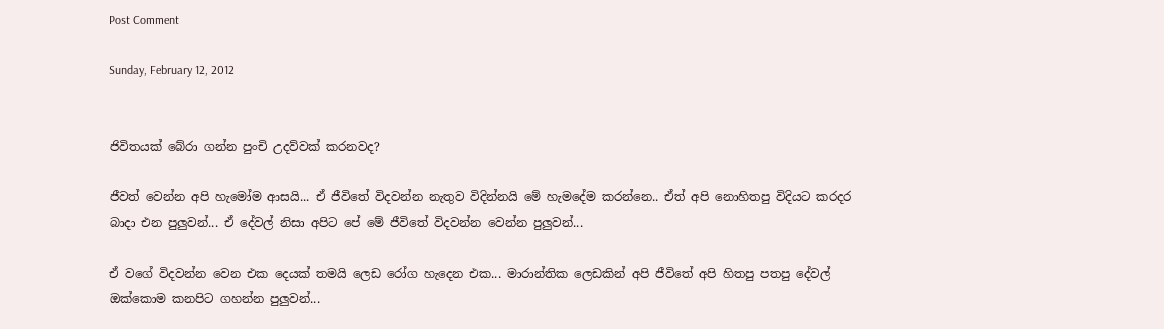Post Comment

Sunday, February 12, 2012


ජිවිතයක් බේරා ගන්න පුංචි උදව්වක් කරනවද?

ජීවත් වෙන්න අපි හැමෝම ආසයි... ඒ ජීවිතේ විදවන්න නැතුව විදින්නයි මේ හැමදේම කරන්නෙ.. ඒත් අපි නොහිතපු විදියට කරදර බාදා එන පුලුවන්... ඒ දේවල් නිසා අපිට පේ මේ ජීවිතේ විදවන්න වෙන්න පුලුවන්...

ඒ වගේ විදවන්න වෙන එක දෙයක් තමයි ලෙඩ රෝග හැදෙන එක... මාරාන්තික ලෙඩකින් අපි ජීවිතේ අපි හිතපු පතපු දේවල් ඔක්කොම කනපිට ගහන්න පුලුවන්...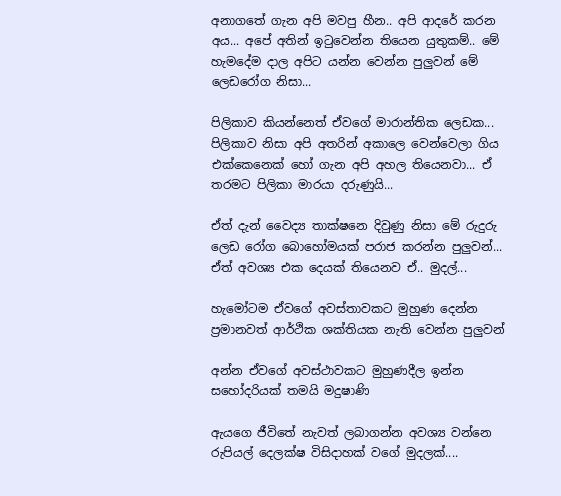අනාගතේ ගැන අපි මවපු හීන.. අපි ආදරේ කරන අය... අපේ අතින් ඉටුවෙන්න තියෙන යුතුකම්.. මේ හැමදේම දාල අපිට යන්න වෙන්න පුලුවන් මේ ලෙඩරෝග නිසා...

පිලිකාව කියන්නෙත් ඒවගේ මාරාන්තික ලෙඩක... පිලිකාව නිසා අපි අතරින් අකාලෙ වෙන්වෙලා ගිය එක්කෙනෙක් හෝ ගැන අපි අහල තියෙනවා... ඒ තරමට පිලිකා මාරයා දරුණුයි...

ඒත් දැන් වෛද්‍ය තාක්ෂනෙ දිවුණු නිසා මේ රුදුරු ලෙඩ රෝග බොහෝමයක් පරාජ කරන්න පුලුවන්... ඒත් අව‍ශ්‍ය එක දෙයක් තියෙනව ඒ.. මුදල්...

හැමෝටම ඒවගේ අවස්තාවකට මුහුණ දෙන්න ප්‍රමානවත් ආර්ථික ශක්තියක නැති වෙන්න පුලුවන්

අන්න ඒවගේ අවස්ථාවකට මුහුණදීල ඉන්න සහෝදරියක් තමයි මදුෂාණි

ඇයගෙ ජීවිතේ නැවත් ලබාගන්න අවශ්‍ය වන්නෙ රුපියල් දෙලක්ෂ විසිදාහක් වගේ මුදලක්....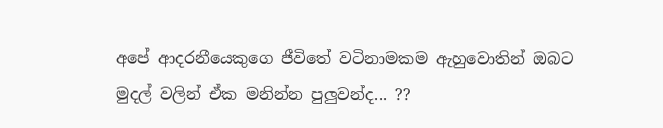අපේ ආදරනීයෙකුගෙ ජීවිතේ වටිනාමකම ඇහුවොතින් ඔබට මුදල් වලින් ඒක මනින්න පුලුවන්ද... ??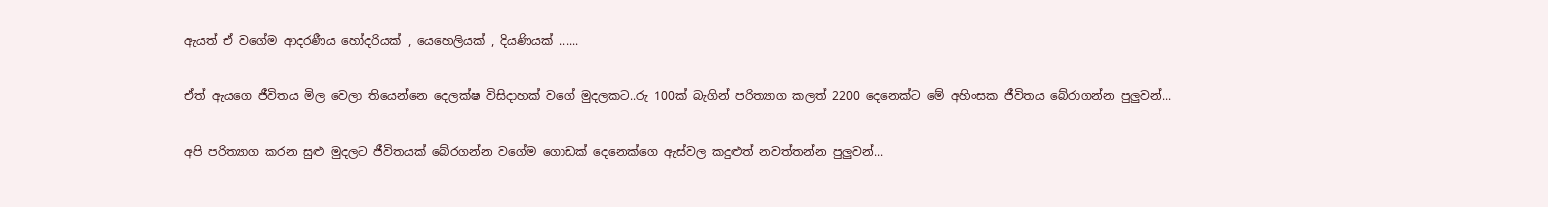ඇයත් ඒ වගේම ආදරණීය හෝදරියක් , යෙහෙලියක් , දියණියක් ......

ඒත් ඇයගෙ ජීවිතය මිල වෙලා තියෙන්නෙ දෙලක්ෂ විසිදාහක් වගේ මුදලකට..රු 100ක් බැගින් පරිත්‍යාග කලත් 2200 දෙනෙක්ට මේ අහිංසක ජීවිතය බේරාගන්න පුලුවන්...

අපි පරිත්‍යාග කරන සුළු මුදලට ජීවිතයක් බේරගන්න වගේම ගොඩක් දෙනෙක්ගෙ ඇස්වල කදුළුත් නවත්තන්න පුලුවන්...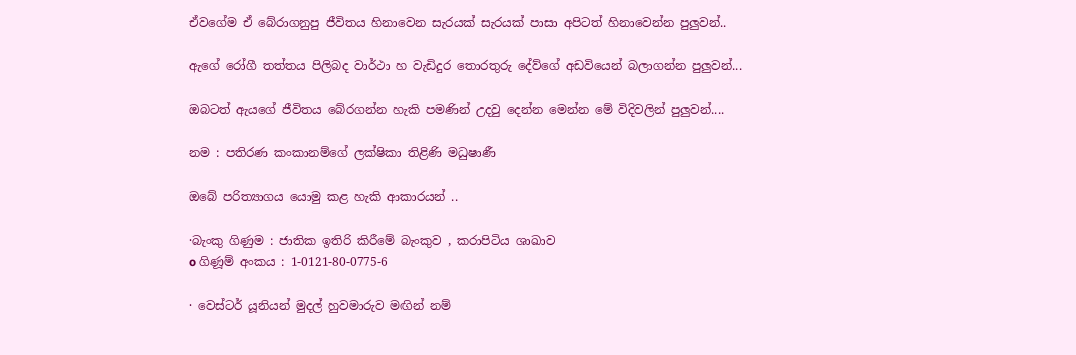ඒවගේම ඒ බේරාගනුපු ජීවිතය හිනාවෙන සැරයක් සැරයක් පාසා අපිටත් හිනාවෙන්න පුලුවන්..

ඇගේ රෝගී තත්තය පිලිබද වාර්ථා හ වැඩිදුර තොරතුරු දේව්ගේ අඩවියෙන් බලාගන්න පුලුවන්...

ඔබටත් ඇයගේ ජීවිතය බේරගන්න හැකි පමණින් උදවු දෙන්න මෙන්න මේ විදිවලින් පුලුවන්....

නම : පතිරණ කංකානම්ගේ ලක්ෂිකා තිළිණි මධුෂාණී

ඔබේ පරිත්‍යාගය යොමු කළ හැකි ආකාරයන් ..

·බැංකු ගිණුම : ජාතික ඉතිරි කිරීමේ බැංකුව , කරාපිටිය ශාඛාව
o ගිණූම් අංකය : 1-0121-80-0775-6

· වෙස්ටර් යූනියන් මුදල් හුවමාරුව මඟින් නම්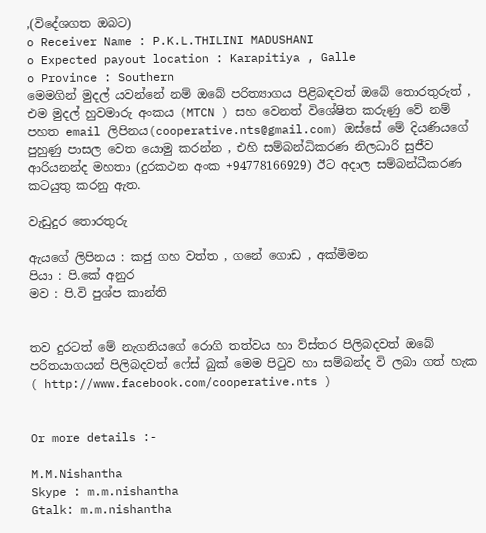,(විදේශගත ඔබට)
o Receiver Name : P.K.L.THILINI MADUSHANI
o Expected payout location : Karapitiya , Galle
o Province : Southern
මෙමගින් මුදල් යවන්නේ නම් ඔබේ පරිත්‍යාගය පිළිබඳවත් ඔබේ තොරතුරුත් , එම මුදල් හුවමාරු අංකය (MTCN ) සහ වෙනත් විශේෂිත කරුණු වේ නම් පහත email ලිපිනය(cooperative.nts@gmail.com) ඔස්සේ මේ දියණියගේ පුහුණු පාසල වෙත යොමු කරන්න , එහි සම්බන්ධිකරණ නිලධාරි සුජීව ආරියනන්ද මහතා (දුරකථන අංක +94778166929) ඊට අදාල සම්බන්ධීකරණ කටයුතු කරනු ඇත.

වැඩුදුර තොරතුරු

ඇයගේ ලිපිනය : කජු ගහ වත්ත , ගනේ ගොඩ , අක්මිමන
පියා : පි.කේ අනුර
මව : පි.වි පුශ්ප කාන්ති


තව දුරටත් මේ නැගනියගේ රොගි තත්වය හා ව්ස්තර පිලිබදවත් ඔබේ පරිතයාගයන් පිලිබදවත් ෆේස් බුක් මෙම පි‍ටුව හා සම්බන්ද වි ලබා ගත් හැක ( http://www.facebook.com/cooperative.nts )


Or more details :-

M.M.Nishantha
Skype : m.m.nishantha
Gtalk: m.m.nishantha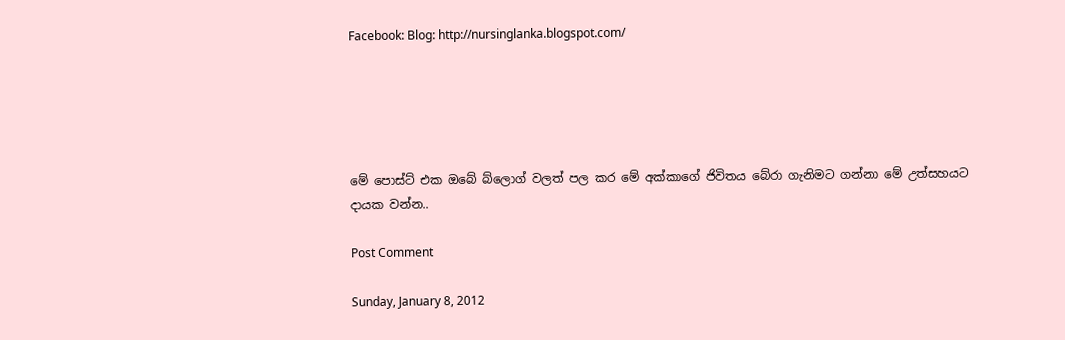Facebook: Blog: http://nursinglanka.blogspot.com/





මේ පොස්ට් එක ඔබේ බ්ලොග් වලත් පල කර මේ අක්කාගේ ජිවිතය බේරා ගැනිමට ගන්නා මේ උත්සහයට දායක වන්න..

Post Comment

Sunday, January 8, 2012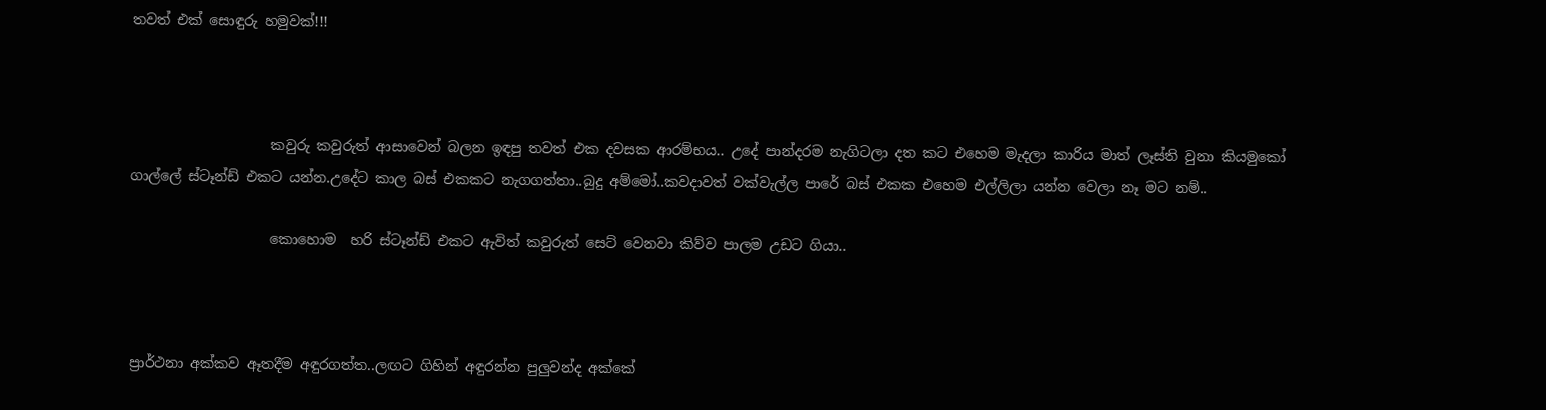තවත් එක් සොඳුරු හමුවක්!!!



                    කවුරු කවුරුත් ආසාවෙන් බලන ඉඳපු තවත් එක දවසක ආරම්භය.. උදේ පාන්දරම නැගිටලා දත කට එහෙම මැදලා කාරිය මාත් ලෑස්ති වුනා කියමුකෝ ගාල්ලේ ස්ටෑන්ඩ් එකට යන්න.උදේට කාල බස් එකකට නැගගත්තා..බුදු අම්මෝ..කවදාවත් වක්වැල්ල පාරේ බස් එකක එහෙම එල්ලිලා යන්න වෙලා නෑ මට නම්..

                    කොහොම  හරි ස්ටෑන්ඩ් එකට ඇවිත් කවුරුත් සෙට් වෙනවා කිව්ව පාලම උඩට ගියා..



ප්‍රාර්ථනා අක්කව ඈතදීම අඳුරගත්ත..ලඟට ගිහින් අඳුරන්න පුලුවන්ද අක්කේ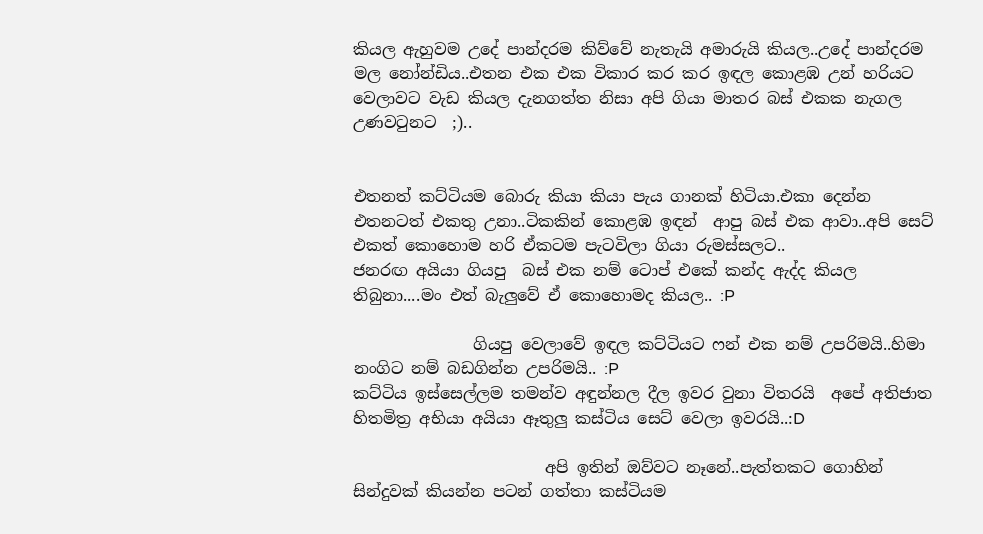කියල ඇහුවම උදේ පාන්දරම කිව්වේ නැතැයි අමාරුයි කියල..උදේ පාන්දරම මල නෝන්ඩිය..එතන එක එක විකාර කර කර ඉඳල කොළඹ උන් හරියට වෙලාවට වැඩ කියල දැනගත්ත නිසා අපි ගියා මාතර බස් එකක නැගල උණවටුනට  ;)..


එතනත් කට්ටියම බොරු කියා කියා පැය ගානක් හිටියා.එකා දෙන්න එතනටත් එකතු උනා..ටිකකින් කොළඹ ඉඳන්  ආපු බස් එක ආවා..අපි සෙට් එකත් කොහොම හරි ඒකටම පැටවිලා ගියා රුමස්සලට..
ජනරඟ අයියා ගියපු  බස් එක නම් ටොප් එකේ කන්ද ඇද්ද කියල තිබුනා....මං එත් බැලුවේ ඒ කොහොමද කියල.. :P

               ගියපු වෙලාවේ ඉඳල කට්ටියට ෆන් එක නම් උපරිමයි..හිමා නංගිට නම් බඩගින්න උපරිමයි.. :P
කට්ටිය ඉස්සෙල්ලම තමන්ව අඳුන්නල දීල ඉවර වුනා විතරයි  අපේ අතිජාත හිතමිත්‍ර අභියා අයියා ඈතුලු කස්ටිය සෙට් වෙලා ඉවරයි..:D

                        අපි ඉතින් ඔව්වට නෑනේ..පැත්තකට ගොහින් සින්දුවක් කියන්න පටන් ගත්තා කස්ටියම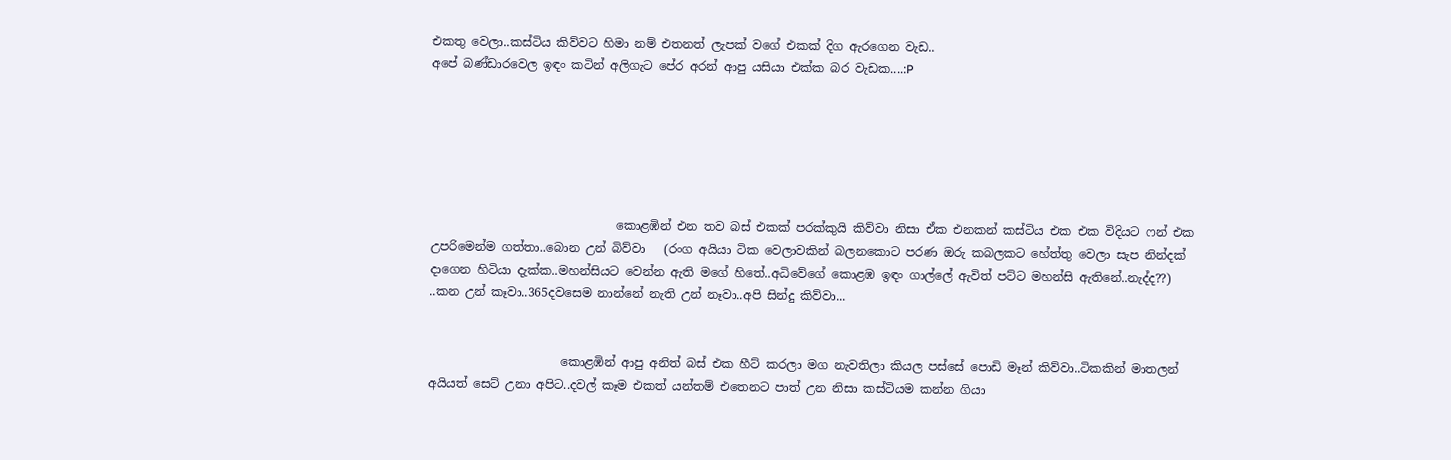එකතු වෙලා..කස්ටිය කිව්වට හිමා නම් එතනත් ලැපක් වගේ එකක් දිග ඇරගෙන වැඩ..
අපේ බණ්ඩාරවෙල ඉඳං කටින් අලිගැට පේර අරන් ආපු යසියා එක්ක බර වැඩක....:P






                               කොළඹින් එන තව බස් එකක් පරක්කුයි කිව්වා නිසා ඒක එනකන් කස්ටිය එක එක විදියට ෆන් එක උපරිමෙන්ම ගත්තා..බොන උන් බිව්වා   (රංග අයියා ටික වෙලාවකින් බලනකොට පරණ ඔරු කබලකට හේත්තු වෙලා සැප නින්දක් දාගෙන හිටියා දැක්ක..මහන්සියට වෙන්න ඇති මගේ හිතේ..අධිවේගේ කොළඹ ඉඳං ගාල්ලේ ඇවිත් පට්ට මහන්සි ඇතිනේ..නැද්ද??)
..කන උන් කෑවා..365දවසෙම නාන්නේ නැති උන් නෑවා..අපි සින්දු කිව්වා...


                      කොළඹින් ආපු අනිත් බස් එක හීට් කරලා මග නැවතිලා කියල පස්සේ පොඩි මෑන් කිව්වා..ටිකකින් මාතලන් අයියත් සෙට් උනා අපිට..දවල් කෑම එකත් යන්තම් එතෙනට පාත් උන නිසා කස්ටියම කන්න ගියා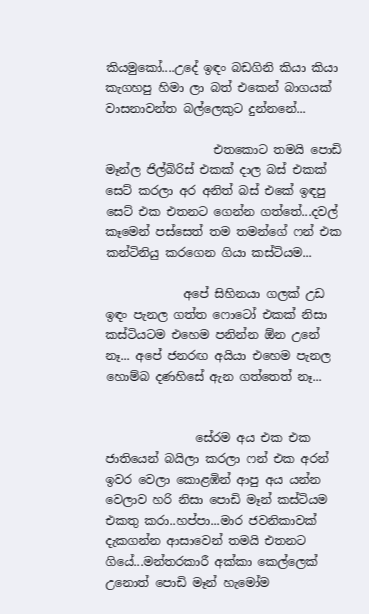කියමුකෝ....උදේ ඉඳං බඩගිනි කියා කියා කැගහපු හිමා ලා බත් එකෙන් බාගයක් වාසනාවන්ත බල්ලෙකුට දුන්නනේ...

                  එතකොට තමයි පොඩි මෑන්ල ජිල්බිරිස් එකක් දාල බස් එකක් සෙට් කරලා අර අනිත් බස් එකේ ඉඳපු සෙට් එක එතනට ගෙන්න ගත්තේ...දවල් කෑමෙන් පස්සෙත් තම තමන්ගේ ෆන් එක කන්ටිනියු කරගෙන ගියා කස්ටියම...

             අපේ සිහිනයා ගලක් උඩ ඉඳං පැනල ගත්ත ෆොටෝ එකක් නිසා කස්ටියටම එහෙම පනින්න ඕන උනේ නෑ... අපේ ජනරඟ අයියා එහෙම පැනල හොම්බ දණහිසේ ඇන ගත්තෙත් නෑ...


               සේරම අය එක එක ජාතියෙන් බයිලා කරලා ෆන් එක අරන් ඉවර වෙලා කොළඹින් ආපු අය යන්න වෙලාව හරි නිසා පොඩි මෑන් කස්ටියම එකතු කරා..හප්පා...මාර ජවනිකාවක් දැකගන්න ආසාවෙන් තමයි එතනට ගියේ...මන්තරකාරී අක්කා කෙල්ලෙක් උනොත් පොඩි මෑන් හැමෝම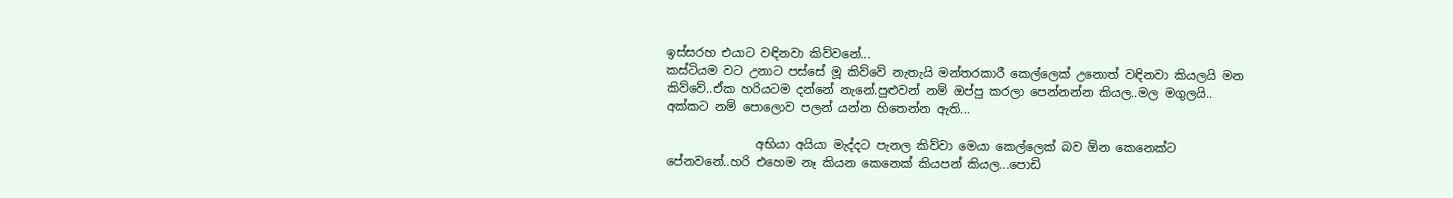ඉස්සරහ එයාට වඳිනවා කිව්වනේ...
කස්ටියම වට උනාට පස්සේ මූ කිව්වේ නැතැයි මන්තරකාරී කෙල්ලෙක් උනොත් වඳිනවා කියලයි මන කිව්වේ..ඒක හරියටම දන්නේ නැනේ.පුළුවන් නම් ඔප්පු කරලා පෙන්නන්න කියල..මල මගුලයි..
අක්කට නම් පොලොව පලන් යන්න හිතෙන්න ඇති...

               අභියා අයියා මැද්දට පැනල කිව්වා මෙයා කෙල්ලෙක් බව ඕන කෙනෙක්ට පේනවනේ..හරි එහෙම නෑ කියන කෙනෙක් කියපන් කියල...පොඩි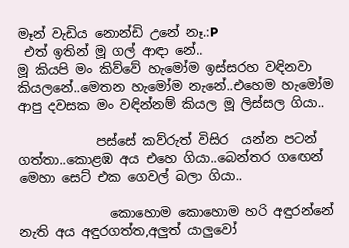මෑන් වැඩිය නොන්ඩි උනේ නෑ.:P
 එත් ඉතින් මූ ගල් ආඳා නේ..
මූ කියපි මං කිව්වේ හැමෝම ඉස්සරහ වඳිනවා කියලනේ..මෙතන හැමෝම නැනේ..එහෙම හැමෝම ආපු දවසක මං වඳින්නම් කියල මූ ලිස්සල ගියා..

            පස්සේ කව්රුත් විසිර  යන්න පටන් ගත්තා..කොළඹ අය එහෙ ගියා..බෙන්තර ගඟෙන් මෙහා සෙට් එක ගෙවල් බලා ගියා..

              කොහොම කොහොම හරි අඳුරන්නේ නැති අය අඳුරගත්ත,අලුත් යාලුවෝ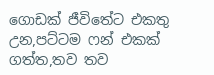ගොඩක් ජීවිතේට එකතු උන,පට්ටම ෆන් එකක් ගත්ත,තව තව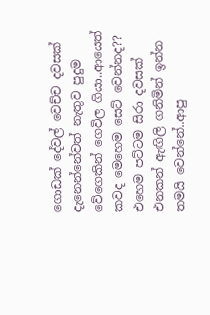ගොඩක් දේවල් වෙච්ච දවසක් දැනෙන්නේවත් නැතුව පුදුම වේගෙකින් ගෙවිල ගියා..ආයෙත් කවද මෙහෙම සෙට් වෙන්නද?? එහෙම පට්ටම සිරා දවසක් එනකන් ඇඟිලි ගනිමින් ඉන්න තමයි වෙන්නේ..ආපු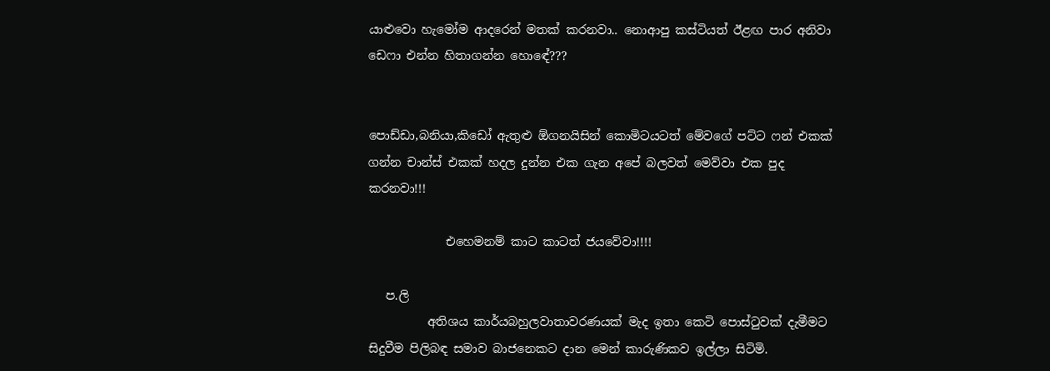යාළුවො හැමෝම ආදරෙන් මතක් කරනවා.. නොආපු කස්ටියත් ඊළඟ පාර අනිවා ඩෙෆා එන්න හිතාගන්න හොඳේ???


පොඩ්ඩා,බනියා,කිඩෝ ඇතුළු ඕගනයිසින් කොමිටයටත් මේවගේ පට්ට ෆන් එකක් ගන්න චාන්ස් එකක් හදල දුන්න එක ගැන අපේ බලවත් මෙව්වා එක පුද කරනවා!!!

             එහෙමනම් කාට කාටත් ජයවේවා!!!!

   ප.ලි
          අතිශය කාර්යබහුලවාතාවරණයක් මැද ඉතා කෙටි පොස්ටුවක් දැමීමට සිදුවීම පිලිබඳ සමාව බාජනෙකට දාන මෙන් කාරුණිකව ඉල්ලා සිටිමි.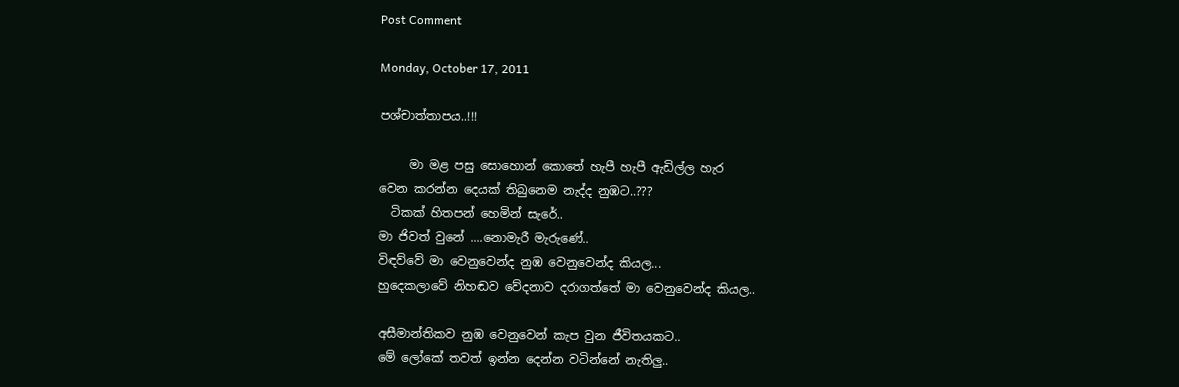Post Comment

Monday, October 17, 2011

පශ්චාත්තාපය..!!!

     මා මළ පසු සොහොන් කොතේ හැපී හැපී ඇඩිල්ල හැර
වෙන කරන්න දෙයක් තිබුනෙම නැද්ද නුඹට..???
  ටිකක් හිතපන් හෙමින් සැරේ..
මා ජිවත් වුනේ ....නොමැරී මැරුණේ..
විඳව්වේ මා වෙනුවෙන්ද නුඹ වෙනුවෙන්ද කියල...
හුදෙකලාවේ නිහඬව වේදනාව දරාගත්තේ මා වෙනුවෙන්ද කියල..

අසීමාන්තිකව නුඹ වෙනුවෙන් කැප වුන ජීවිතයකට..
මේ ලෝකේ තවත් ඉන්න දෙන්න වටින්නේ නැතිලු..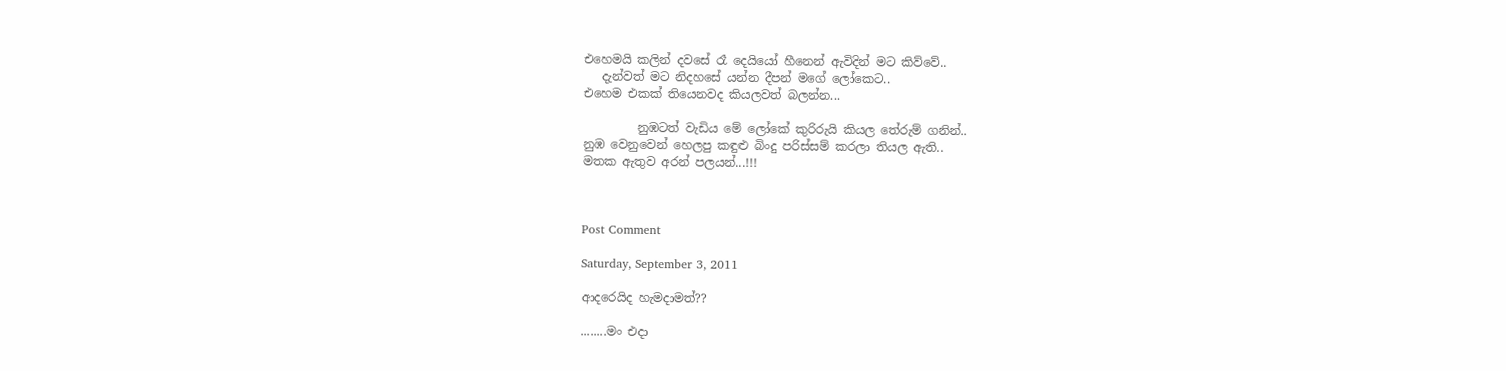එහෙමයි කලින් දවසේ රෑ දෙයියෝ හීනෙන් ඇවිදින් මට කිව්වේ..
   දැන්වත් මට නිදහසේ යන්න දීපන් මගේ ලෝකෙට..
එහෙම එකක් තියෙනවද කියලවත් බලන්න...

         නුඹටත් වැඩිය මේ ලෝකේ කුරිරුයි කියල තේරුම් ගනින්..
නුඹ වෙනුවෙන් හෙලපු කඳුළු බිංදු පරිස්සම් කරලා තියල ඇති..
මතක ඇතුව අරන් පලයන්...!!!



Post Comment

Saturday, September 3, 2011

ආදරෙයිද හැමදාමත්??

........මං එදා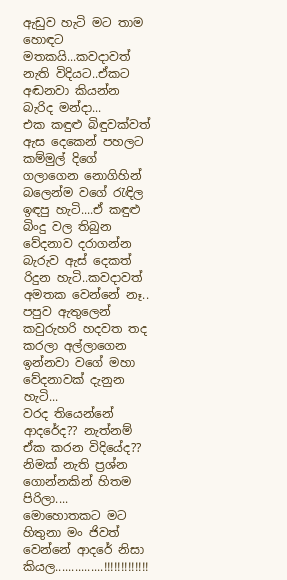ඇඩුව හැටි මට තාම හොඳට මතකයි...කවදාවත් නැති විදියට..ඒකට අඬනවා කියන්න බැරිද මන්දා...
එක කඳුළු බිඳුවක්වත් ඇස දෙකෙන් පහලට කම්මුල් දිගේ ගලාගෙන නොගිහින් බලෙන්ම වගේ රැඳිල ඉඳපු හැටි....ඒ කඳුළු බිංදු වල තිබුන වේදනාව දරාගන්න බැරුව ඇස් දෙකත් රිදුන හැටි..කවදාවත් අමතක වෙන්නේ නෑ..
පපුව ඇතුලෙන් කවුරුහරි හදවත තද කරලා අල්ලාගෙන ඉන්නවා වගේ මහා වේදනාවක් දැනුන හැටි...
වරද තියෙන්නේ ආදරේද?? නැත්නම් ඒක කරන විදියේද?? නිමක් නැති ප්‍රශ්න ගොන්නකින් හිතම පිරිලා....
මොහොතකට මට හිතුනා මං ජිවත් වෙන්නේ ආදරේ නිසා කියල...............!!!!!!!!!!!!!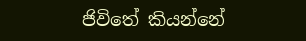ජිවිතේ කියන්නේ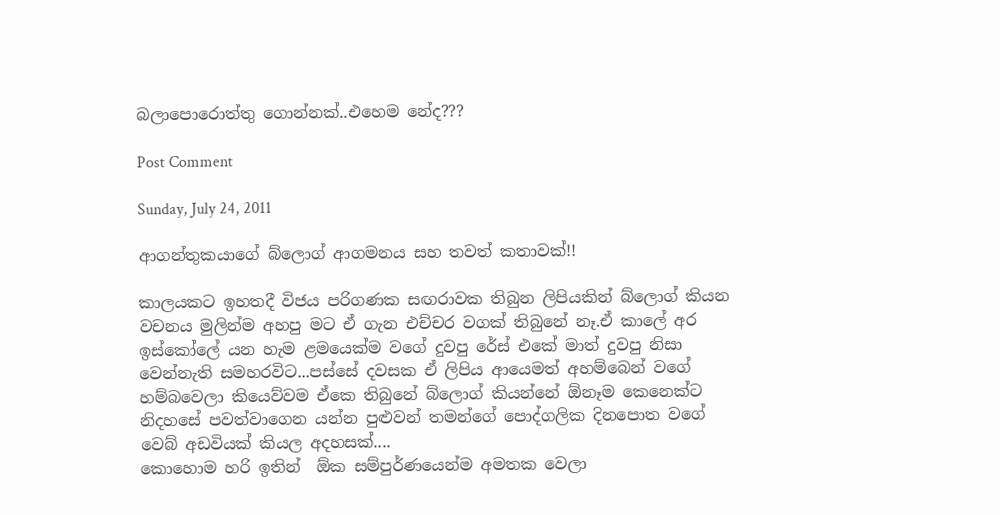බලාපොරොත්තු ගොන්නක්..එහෙම නේද???

Post Comment

Sunday, July 24, 2011

ආගන්තුකයාගේ බ්ලොග් ආගමනය සහ තවත් කතාවක්!!

කාලයකට ඉහතදී විජය පරිගණක සඟරාවක තිබුන ලිපියකින් බ්ලොග් කියන  වචනය මුලින්ම අහපු මට ඒ ගැන එච්චර වගක් තිබුනේ නෑ.ඒ කාලේ අර ඉස්කෝලේ යන හැම ළමයෙක්ම වගේ දුවපු රේස්‌ එකේ මාත් දුවපු නිසා වෙන්නැති සමහරවිට...පස්සේ දවසක ඒ ලිපිය ආයෙමත් අහම්බෙන් වගේ හම්බවෙලා කියෙව්වම ඒකෙ තිබුනේ බ්ලොග් කියන්නේ ඕනෑම කෙනෙක්ට නිදහසේ පවත්වාගෙන යන්න පුළුවන් තමන්ගේ පොද්ගලික දිනපොත වගේ වෙබ් අඩවියක් කියල අදහසක්....
කොහොම හරි ඉතින්  ඕක සම්පුර්ණයෙන්ම අමතක වෙලා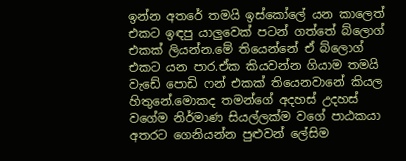ඉන්න අතරේ තමයි ඉස්කෝලේ යන කාලෙත් එකට ඉඳපු යාලුවෙක් පටන් ගත්තේ බ්ලොග් එකක් ලියන්න.මේ තියෙන්නේ ඒ බ්ලොග් එකට යන පාර.ඒක කියවන්න ගියාම තමයි වැඩේ පොඩි ෆන් එකක් තියෙනවානේ කියල හිතුනේ.මොකද තමන්ගේ අදහස් උදහස් වගේම නිර්මාණ සියල්ලක්ම වගේ පාඨකයා අතරට ගෙනියන්න පුළුවන් ලේසිම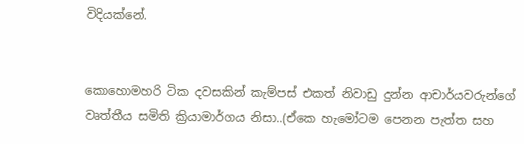විදියක්නේ.


කොහොමහරි ටික දවසකින් කැම්පස් එකත් නිවාඩු දුන්න ආචාර්යවරුන්ගේ වෘත්තීය සමිති ක්‍රියාමාර්ගය නිසා..(ඒකෙ හැමෝටම පෙනන පැත්ත සහ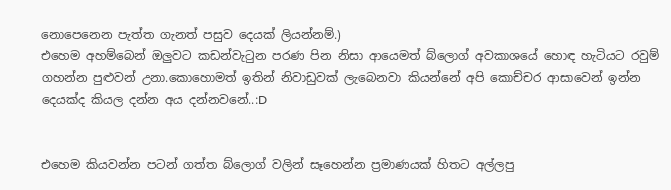නොපෙනෙන පැත්ත ගැනත් පසුව දෙයක් ලියන්නම්.)
එහෙම අහම්බෙන් ඔලුවට කඩන්වැටුන පරණ පින නිසා ආයෙමත් බ්ලොග් අවකාශයේ හොඳ හැටියට රවුම් ගහන්න පුළුවන් උනා.කොහොමත් ඉතින් නිවාඩුවක් ලැබෙනවා කියන්නේ අපි කොච්චර ආසාවෙන් ඉන්න දෙයක්ද කියල දන්න අය දන්නවනේ..:D


එහෙම කියවන්න පටන් ගත්ත බ්ලොග් වලින් සෑහෙන්න ප්‍රමාණයක් හිතට අල්ලපු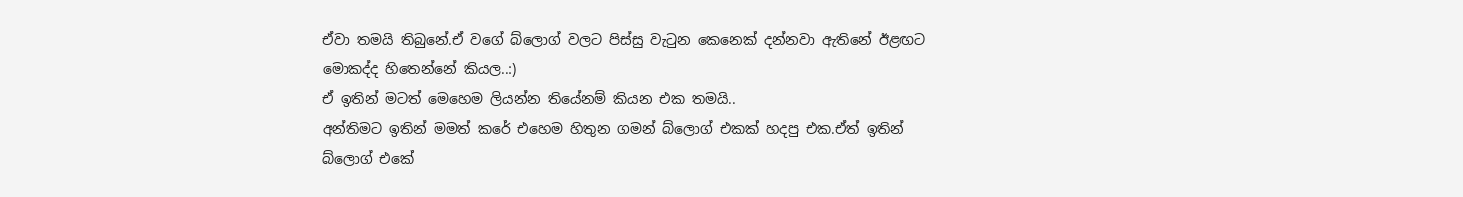ඒවා තමයි තිබුනේ.ඒ වගේ බ්ලොග් වලට පිස්සු වැටුන කෙනෙක් දන්නවා ඇතිනේ ඊළඟට මොකද්ද හිතෙන්නේ කියල..:)
ඒ ඉතින් මටත් මෙහෙම ලියන්න තියේනම් කියන එක තමයි..
අන්තිමට ඉතින් මමත් කරේ එහෙම හිතුන ගමන් බ්ලොග් එකක් හදපු එක.ඒත් ඉතින් බ්ලොග් එකේ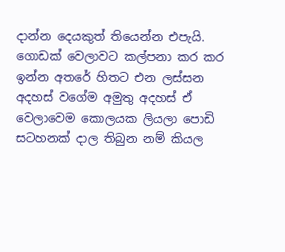දාන්න දෙයකුත් තියෙන්න එපැයි.
ගොඩක් වෙලාවට කල්පනා කර කර ඉන්න අතරේ හිතට එන ලස්සන අදහස් වගේම අමුතු අදහස් ඒ වෙලාවෙම කොලයක ලියලා පොඩි සටහනක් දාල තිබුන නම් කියල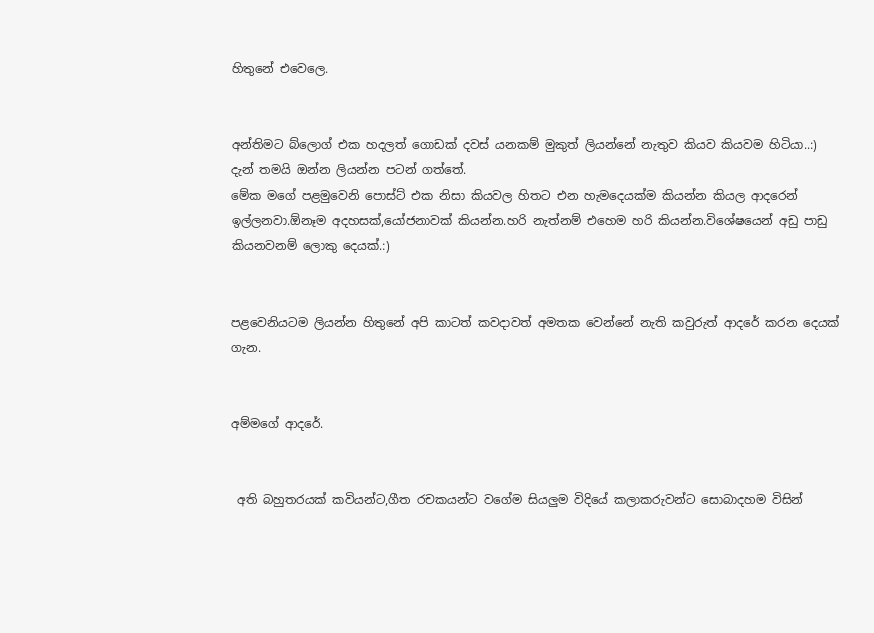හිතුනේ එවෙලෙ.


අන්තිමට බ්ලොග් එක හදලත් ගොඩක් දවස්‌ යනකම් මුකුත් ලියන්නේ නැතුව කියව කියවම හිටියා..:)
දැන් තමයි ඔන්න ලියන්න පටන් ගත්තේ.
මේක මගේ පළමුවෙනි පොස්ට් එක නිසා කියවල හිතට එන හැමදෙයක්ම කියන්න කියල ආදරෙන් ඉල්ලනවා.ඕනෑම අදහසක්,යෝජනාවක් කියන්න.හරි නැත්නම් එහෙම හරි කියන්න.විශේෂයෙන් අඩු පාඩු කියනවනම් ලොකු දෙයක්.:)


පළවෙනියටම ලියන්න හිතුනේ අපි කාටත් කවදාවත් අමතක වෙන්නේ නැති කවුරුත් ආදරේ කරන දෙයක් ගැන.


අම්මගේ ආදරේ.


 අති බහුතරයක් කවියන්ට,ගීත රචකයන්ට වගේම සියලුම විදියේ කලාකරුවන්ට සොබාදහම විසින්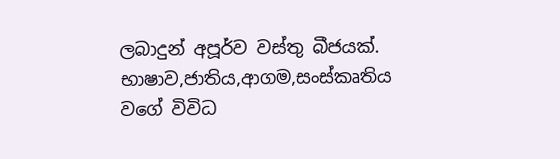ලබාදුන් අපූර්ව වස්තු බීජයක්.
භාෂාව,ජාතිය,ආගම,සංස්කෘතිය වගේ විවිධ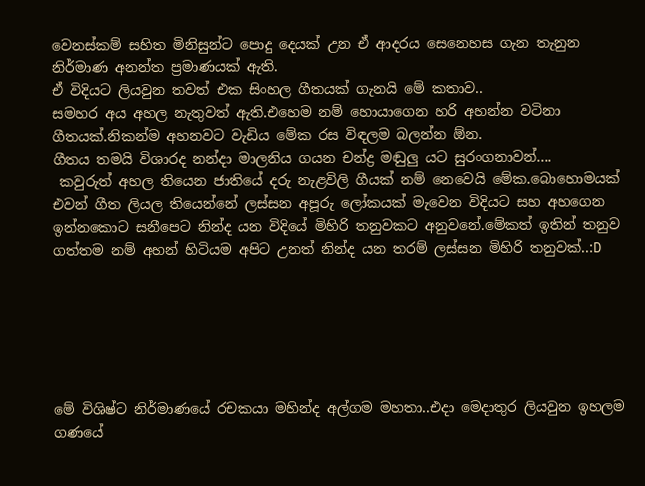වෙනස්කම් සහිත මිනිසුන්ට පොදු දෙයක් උන ඒ ආදරය සෙනෙහස ගැන තැනුන නිර්මාණ අනන්ත ප්‍රමාණයක් ඇති.
ඒ විදියට ලියවුන තවත් එක සිංහල ගීතයක් ගැනයි මේ කතාව..
සමහර අය අහල නැතුවත් ඇති.එහෙම නම් හොයාගෙන හරි අහන්න වටිනා ගීතයක්.නිකන්ම අහනවට වැඩිය මේක රස විඳලම බලන්න ඕන.
ගීතය තමයි විශාරද නන්දා මාලනිය ගයන චන්ද්‍ර මඬුලු යට සුරංගනාවන්....
 කවුරුත් අහල තියෙන ජාතියේ දරු නැළවිලි ගීයක් නම් නෙවෙයි මේක.බොහොමයක් එවන් ගීත ලියල තියෙන්නේ ලස්සන අපූරු ලෝකයක් මැවෙන විදියට සහ අහගෙන ඉන්නකොට සනීපෙට නින්ද යන විදියේ මිහිරි තනුවකට අනුවනේ.මේකත් ඉතින් තනුව ගත්තම නම් අහන් හිටියම අපිට උනත් නින්ද යන තරම් ලස්සන මිහිරි තනුවක්..:D






මේ විශිෂ්ට නිර්මාණයේ රචකයා මහින්ද අල්ගම මහතා..එදා මෙදාතුර ලියවුන ඉහලම ගණයේ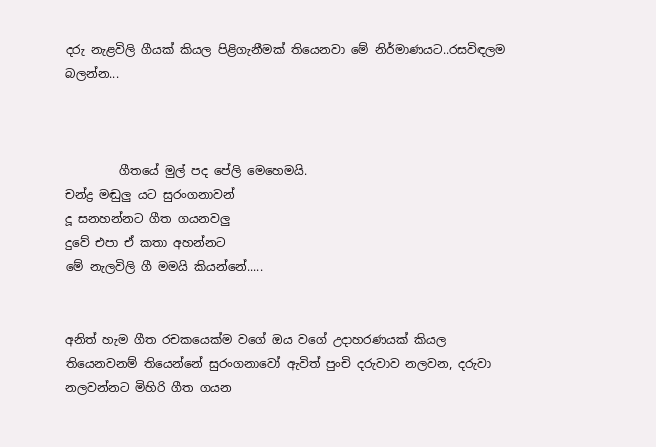දරු නැළවිලි ගීයක් කියල පිළිගැනීමක් තියෙනවා මේ නිර්මාණයට..රසවිඳලම බලන්න...



         ගීතයේ මුල් පද පේලි මෙහෙමයි.
චන්ද්‍ර මඬුලු යට සුරංගනාවන්
දූ සනහන්නට ගීත ගයනවලු
දුවේ එපා ඒ කතා අහන්නට
මේ නැලවිලි ගී මමයි කියන්නේ.....


අනිත් හැම ගීත රචකයෙක්ම වගේ ඔය වගේ උදාහරණයක් කියල තියෙනවනම් තියෙන්නේ සුරංගනාවෝ ඇවිත් පුංචි දරුවාව නලවන, දරුවා නලවන්නට මිහිරි ගීත ගයන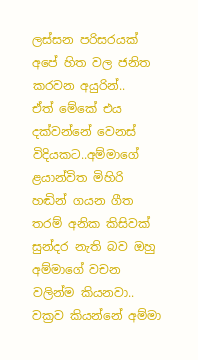ලස්සන පරිසරයක් අපේ හිත වල ජනිත කරවන අයුරින්..
ඒත් මේකේ එය දක්වන්නේ වෙනස් විදියකට..අම්මාගේ ළයාන්විත මිහිරි හඬින් ගයන ගීත තරම් අනික කිසිවක් සුන්දර නැති බව ඔහු අම්මාගේ වචන වලින්ම කියනවා..
වක්‍රව කියන්නේ අම්මා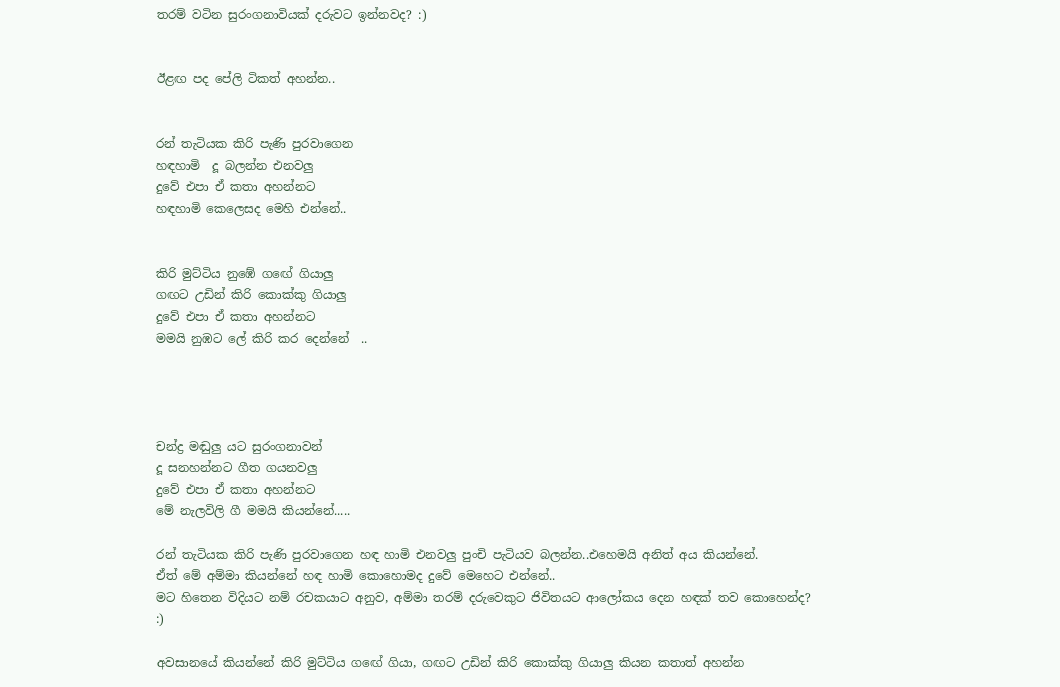තරම් වටින සුරංගනාවියක් දරුවට ඉන්නවද? :)


ඊළඟ පද පේලි ටිකත් අහන්න..


රන් තැටියක කිරි පැණි පුරවාගෙන
හඳහාමි  දූ බලන්න එනවලු
දුවේ එපා ඒ කතා අහන්නට
හඳහාමි කෙලෙසද මෙහි එන්නේ..


කිරි මුට්ටිය නුඹේ ගඟේ ගියාලු
ගඟට උඩින් කිරි කොක්කු ගියාලු
දුවේ එපා ඒ කතා අහන්නට
මමයි නුඹට ලේ කිරි කර දෙන්නේ  ..




චන්ද්‍ර මඬුලු යට සුරංගනාවන්
දූ සනහන්නට ගීත ගයනවලු
දුවේ එපා ඒ කතා අහන්නට
මේ නැලවිලි ගී මමයි කියන්නේ.....

රන් තැටියක කිරි පැණි පුරවාගෙන හඳ හාමි එනවලු පුංචි පැටියව බලන්න..එහෙමයි අනිත් අය කියන්නේ.
ඒත් මේ අම්මා කියන්නේ හඳ හාමි කොහොමද දුවේ මෙහෙට එන්නේ..
මට හිතෙන විදියට නම් රචකයාට අනුව, අම්මා තරම් දරුවෙකුට ජිවිතයට ආලෝකය දෙන හඳක් තව කොහෙන්ද?
:)

අවසානයේ කියන්නේ කිරි මුට්ටිය ගඟේ ගියා, ගඟට උඩින් කිරි කොක්කු ගියාලු කියන කතාත් අහන්න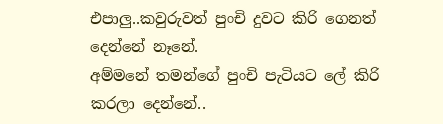එපාලු..කවුරුවත් පුංචි දුවට කිරි ගෙනත් දෙන්නේ නෑනේ.
අම්මනේ තමන්ගේ පුංචි පැටියට ලේ කිරි කරලා දෙන්නේ..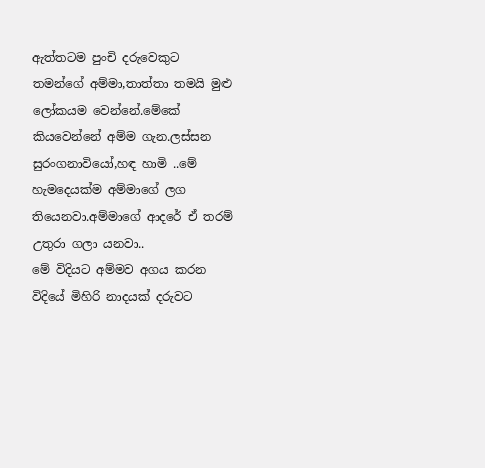ඇත්තටම පුංචි දරුවෙකුට තමන්ගේ අම්මා,තාත්තා තමයි මුළු ලෝකයම වෙන්නේ.මේකේ කියවෙන්නේ අම්ම ගැන.ලස්සන සුරංගනාවියෝ,හඳ හාමි ..මේ හැමදෙයක්ම අම්මාගේ ලග තියෙනවා.අම්මාගේ ආදරේ ඒ තරම් උතුරා ගලා යනවා..
මේ විදියට අම්මව අගය කරන විදියේ මිහිරි නාදයක් දරුවට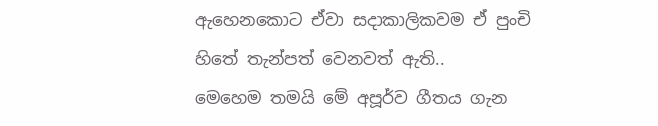ඇහෙනකොට ඒවා සදාකාලිකවම ඒ පුංචි හිතේ තැන්පත් වෙනවත් ඇති..
මෙහෙම තමයි මේ අපූර්ව ගීතය ගැන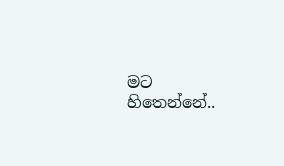මට හිතෙන්නේ..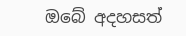ඔබේ අදහසත්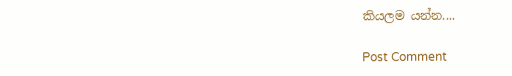කියලම යන්න....

Post Comment